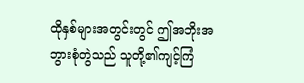ထိုနှစ်များအတွင်းတွင် ဤအဘိုးအဘွားစုံတွဲသည် သူတို့၏ကျင့်ကြံ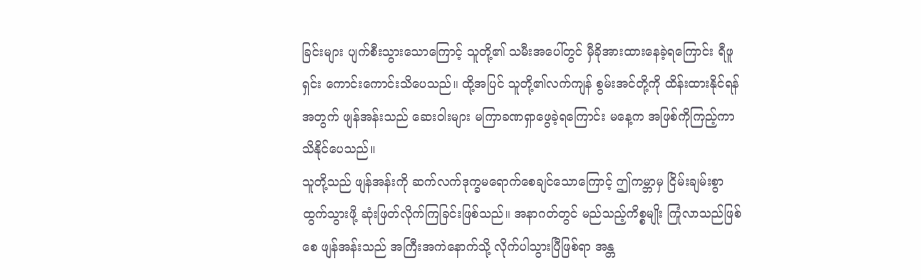ခြင်းများ ပျက်စီးသွားသောကြောင့် သူတို့၏ သမီးအပေါ်တွင် မှီခိုအားထားနေခဲ့ရကြောင်း ရီဖူရှင်း ကောင်းကောင်းသိပေသည်။ ထို့အပြင် သူတို့၏လက်ကျန် စွမ်းအင်တို့ကို ထိန်းထားနိုင်ရန်အတွက် ဖျန်အန်းသည် ဆေးဝါးများ မကြာခဏရှာဖွေခဲ့ရကြောင်း မနေ့က အဖြစ်ကိုကြည့်ကာ သိနိုင်ပေသည်။
သူတို့သည် ဖျန်အန်းကို ဆက်လက်ဒုက္ခမရောက်စေချင်သောကြောင့် ဤကမ္ဘာမှ ငြိမ်းချမ်းစွာထွက်သွားဖို့ ဆုံးဖြတ်လိုက်ကြခြင်းဖြစ်သည်။ အနာဂတ်တွင် မည်သည့်ကိစ္စမျိုး ကြုံလာသည်ဖြစ်စေ ဖျန်အန်းသည် အကြီးအကဲနောက်သို့ လိုက်ပါသွားပြီဖြစ်ရာ အန္တ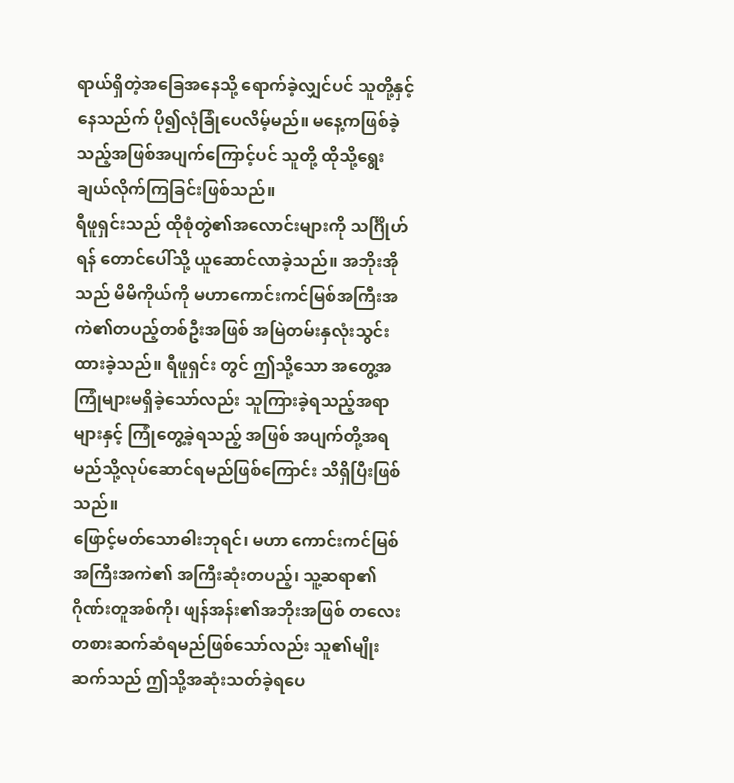ရာယ်ရှိတဲ့အခြေအနေသို့ ရောက်ခဲ့လျှင်ပင် သူတို့နှင့်နေသည်က် ပို၍လုံခြုံပေလိမ့်မည်။ မနေ့ကဖြစ်ခဲ့သည့်အဖြစ်အပျက်ကြောင့်ပင် သူတို့ ထိုသို့ရွေးချယ်လိုက်ကြခြင်းဖြစ်သည်။
ရီဖူရှင်းသည် ထိုစုံတွဲ၏အလောင်းများကို သင်္ဂြိုဟ်ရန် တောင်ပေါ်သို့ ယူဆောင်လာခဲ့သည်။ အဘိုးအိုသည် မိမိကိုယ်ကို မဟာကောင်းကင်မြစ်အကြီးအကဲ၏တပည့်တစ်ဦးအဖြစ် အမြဲတမ်းနှလုံးသွင်းထားခဲ့သည်။ ရီဖူရှင်း တွင် ဤသို့သော အတွေ့အကြုံများမရှိခဲ့သော်လည်း သူကြားခဲ့ရသည့်အရာများနှင့် ကြုံတွေ့ခဲ့ရသည့် အဖြစ် အပျက်တို့အရ မည်သို့လုပ်ဆောင်ရမည်ဖြစ်ကြောင်း သိရှိပြီးဖြစ်သည်။
ဖြောင့်မတ်သောဓါးဘုရင်၊ မဟာ ကောင်းကင်မြစ် အကြီးအကဲ၏ အကြီးဆုံးတပည့်၊ သူ့ဆရာ၏ ဂိုဏ်းတူအစ်ကို၊ ဖျန်အန်း၏အဘိုးအဖြစ် တလေးတစားဆက်ဆံရမည်ဖြစ်သော်လည်း သူ၏မျိုးဆက်သည် ဤသို့အဆုံးသတ်ခဲ့ရပေ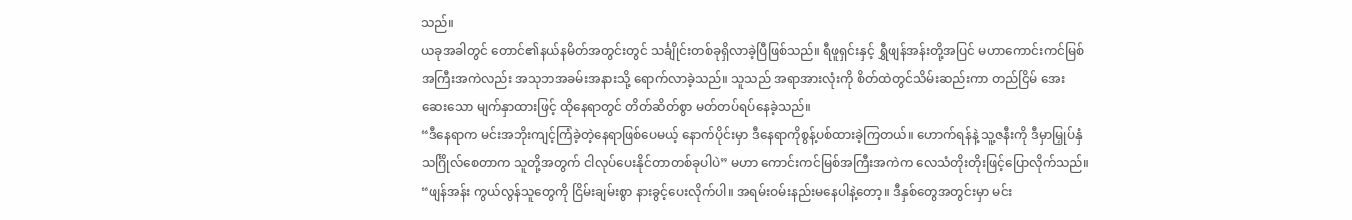သည်။
ယခုအခါတွင် တောင်၏နယ်နမိတ်အတွင်းတွင် သင်္ချိုင်းတစ်ခုရှိလာခဲ့ပြီဖြစ်သည်။ ရီဖူရှင်းနှင့် ရွှီဖျန်အန်းတို့အပြင် မဟာကောင်းကင်မြစ်အကြီးအကဲလည်း အသုဘအခမ်းအနားသို့ ရောက်လာခဲ့သည်။ သူသည် အရာအားလုံးကို စိတ်ထဲတွင်သိမ်းဆည်းကာ တည်ငြိမ် အေးဆေးသော မျက်နှာထားဖြင့် ထိုနေရာတွင် တိတ်ဆိတ်စွာ မတ်တပ်ရပ်နေခဲ့သည်။
“ဒီနေရာက မင်းအဘိုးကျင့်ကြံခဲ့တဲ့နေရာဖြစ်ပေမယ့် နောက်ပိုင်းမှာ ဒီနေရာကိုစွန့်ပစ်ထားခဲ့ကြတယ်။ ဟောက်ရန်နဲ့ သူ့ဇနီးကို ဒီမှာမြှုပ်နှံသင်္ဂြိုလ်စေတာက သူတို့အတွက် ငါလုပ်ပေးနိုင်တာတစ်ခုပါပဲ” မဟာ ကောင်းကင်မြစ်အကြီးအကဲက လေသံတိုးတိုးဖြင့်ပြောလိုက်သည်။
“ဖျန်အန်း ကွယ်လွန်သူတွေကို ငြိမ်းချမ်းစွာ နားခွင့်ပေးလိုက်ပါ။ အရမ်းဝမ်းနည်းမနေပါနဲ့တော့။ ဒီနှစ်တွေအတွင်းမှာ မင်း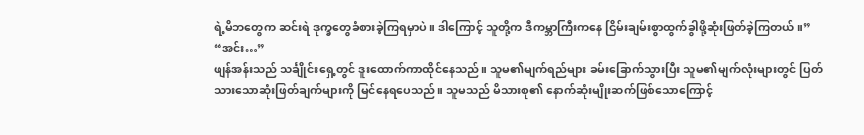ရဲ့မိဘတွေက ဆင်းရဲ ဒုက္ခတွေခံစားခဲ့ကြရမှာပဲ။ ဒါကြောင့် သူတို့က ဒီကမ္ဘာကြီးကနေ ငြိမ်းချမ်းစွာထွက်ခွါဖို့ဆုံးဖြတ်ခဲ့ကြတယ်။”
“အင်း…”
ဖျန်အန်းသည် သင်္ချိုင်းရှေ့တွင် ဒူးထောက်ကာထိုင်နေသည်။ သူမ၏မျက်ရည်များ ခမ်းခြောက်သွားပြီး သူမ၏မျက်လုံးများတွင် ပြတ်သားသောဆုံးဖြတ်ချက်များကို မြင်နေရပေသည်။ သူမသည် မိသားစု၏ နောက်ဆုံးမျိုးဆက်ဖြစ်သောကြောင့်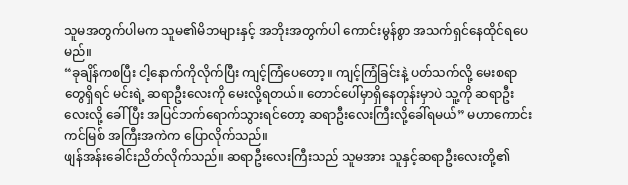သူမအတွက်ပါမက သူမ၏မိဘများနှင့် အဘိုးအတွက်ပါ ကောင်းမွန်စွာ အသက်ရှင်နေထိုင်ရပေမည်။
“ခုချိန်ကစပြီး ငါ့နောက်ကိုလိုက်ပြီး ကျင့်ကြံပေတော့။ ကျင့်ကြံခြင်းနဲ့ ပတ်သက်လို့ မေးစရာတွေရှိရင် မင်းရဲ့ ဆရာဦးလေးကို မေးလို့ရတယ်။ တောင်ပေါ်မှာရှိနေတုန်းမှာပဲ သူ့ကို ဆရာဦးလေးလို့ ခေါ်ပြီး အပြင်ဘက်ရောက်သွားရင်တော့ ဆရာဦးလေးကြီးလို့ခေါ်ရမယ်” မဟာကောင်းကင်မြစ် အကြီးအကဲက ပြောလိုက်သည်။
ဖျန်အန်းခေါင်းညိတ်လိုက်သည်။ ဆရာဦးလေးကြီးသည် သူမအား သူနှင့်ဆရာဦးလေးတို့၏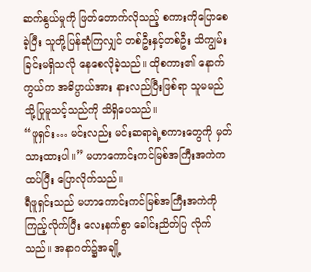ဆက်နွယ်မှုကို ဖြတ်တောက်လိုသည့် စကားကိုပြောစေခဲ့ပြီး သူတို့ပြန်ဆုံကြလျှင် တစ်ဦးနှင့်တစ်ဦး သိကျွမ်းခြင်းမရှိသလို နေစေလိုခဲ့သည်။ ထိုစကား၏ နောက်ကွယ်က အဓိပ္ပာယ်အား နားလည်ပြီးဖြစ်ရာ သူမမည်သို့ပြုမူသင့်သည်ကို သိရှိပေသည်။
“ဖူရှင်း… မင်းလည်း မင်းဆရာရဲ့စကားတွေကို မှတ်သားထားပါ။” မဟာကောင်းကင်မြစ်အကြီးအကဲက ထပ်ပြီး ပြောလိုက်သည်။
ရီဖူရှင်းသည် မဟာကောင်းကင်မြစ်အကြီးအကဲကို ကြည့်လိုက်ပြီး လေးနက်စွာ ခေါင်းညိတ်ပြ လိုက်သည်။ အနာဂတ်၌အချို့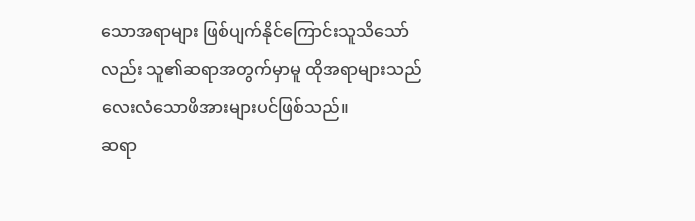သောအရာများ ဖြစ်ပျက်နိုင်ကြောင်းသူသိသော်လည်း သူ၏ဆရာအတွက်မှာမူ ထိုအရာများသည် လေးလံသောဖိအားများပင်ဖြစ်သည်။
ဆရာ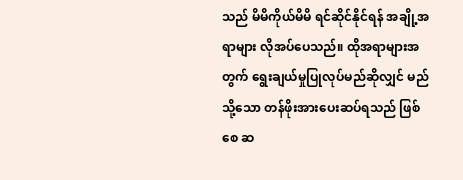သည် မိမိကိုယ်မိမိ ရင်ဆိုင်နိုင်ရန် အချို့အရာများ လိုအပ်ပေသည်။ ထိုအရာများအတွက် ရွေးချယ်မှုပြုလုပ်မည်ဆိုလျှင် မည်သို့သော တန်ဖိုးအားပေးဆပ်ရသည် ဖြစ်စေ ဆ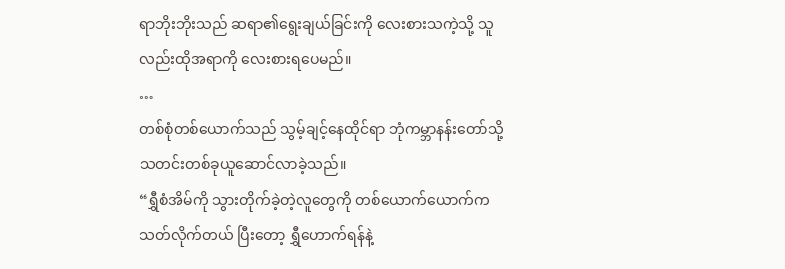ရာဘိုးဘိုးသည် ဆရာ၏ရွေးချယ်ခြင်းကို လေးစားသကဲ့သို့ သူလည်းထိုအရာကို လေးစားရပေမည်။
…
တစ်စုံတစ်ယောက်သည် သွမ့်ချင့်နေထိုင်ရာ ဘုံကမ္ဘာနန်းတော်သို့ သတင်းတစ်ခုယူဆောင်လာခဲ့သည်။
“ရွှီစံအိမ်ကို သွားတိုက်ခဲ့တဲ့လူတွေကို တစ်ယောက်ယောက်က သတ်လိုက်တယ် ပြီးတော့ ရွှီဟောက်ရန်နဲ့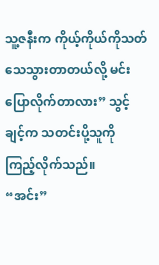သူ့ဇနီးက ကိုယ့်ကိုယ်ကိုသတ်သေသွားတာတယ်လို့ မင်းပြောလိုက်တာလား” သွင့်ချင့်က သတင်းပို့သူကို ကြည့်လိုက်သည်။
“အင်း”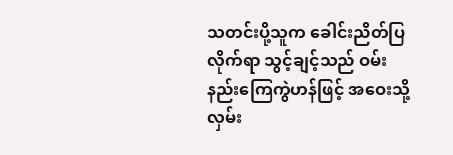သတင်းပို့သူက ခေါင်းညိတ်ပြလိုက်ရာ သွင့်ချင့်သည် ဝမ်းနည်းကြေကွဲဟန်ဖြင့် အဝေးသို့ လှမ်း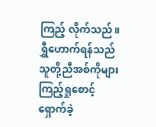ကြည့် လိုက်သည်။ ရွှီဟောက်ရန်သည် သူတို့ညီအစ်ကိုများ ကြည့်ရှုစောင့်ရှောက်ခဲ့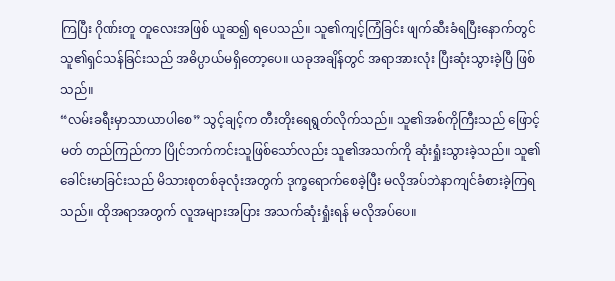ကြပြီး ဂိုဏ်းတူ တူလေးအဖြစ် ယူဆ၍ ရပေသည်။ သူ၏ကျင့်ကြံခြင်း ဖျက်ဆီးခံရပြီးနောက်တွင် သူ၏ရှင်သန်ခြင်းသည် အဓိပ္ပာယ်မရှိတော့ပေ။ ယခုအချိန်တွင် အရာအားလုံး ပြီးဆုံးသွားခဲ့ပြီ ဖြစ်သည်။
“လမ်းခရီးမှာသာယာပါစေ” သွင့်ချင့်က တီးတိုးရေရွတ်လိုက်သည်။ သူ၏အစ်ကိုကြီးသည် ဖြောင့်မတ် တည်ကြည်ကာ ပြိုင်ဘက်ကင်းသူဖြစ်သော်လည်း သူ၏အသက်ကို ဆုံးရှုံးသွားခဲ့သည်။ သူ၏ခေါင်းမာခြင်းသည် မိသားစုတစ်ခုလုံးအတွက် ဒုက္ခရောက်စေခဲ့ပြီး မလိုအပ်ဘဲနာကျင်ခံစားခဲ့ကြရသည်။ ထိုအရာအတွက် လူအများအပြား အသက်ဆုံးရှုံးရန် မလိုအပ်ပေ။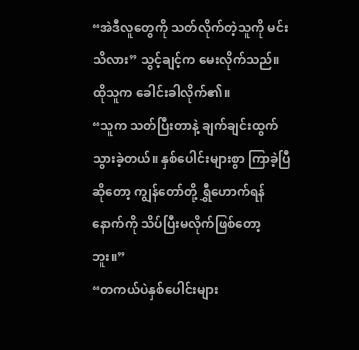“အဲဒီလူတွေကို သတ်လိုက်တဲ့သူကို မင်းသိလား” သွင့်ချင့်က မေးလိုက်သည်။
ထိုသူက ခေါင်းခါလိုက်၏။
“သူက သတ်ပြီးတာနဲ့ ချက်ချင်းထွက်သွားခဲ့တယ်။ နှစ်ပေါင်းများစွာ ကြာခဲ့ပြီဆိုတော့ ကျွန်တော်တို့ ရွှီဟောက်ရန်နောက်ကို သိပ်ပြီးမလိုက်ဖြစ်တော့ဘူး။”
“တကယ်ပဲနှစ်ပေါင်းများ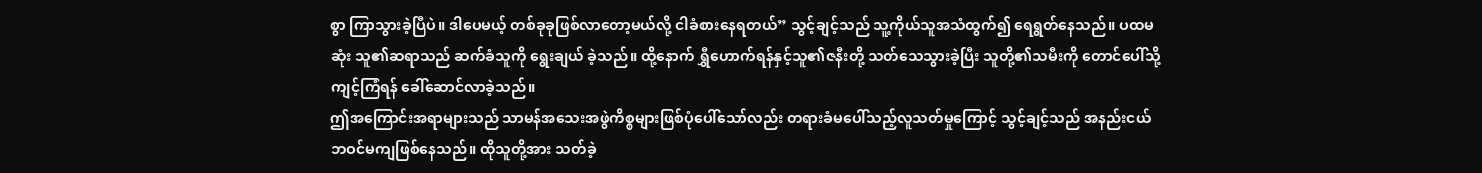စွာ ကြာသွားခဲ့ပြီပဲ။ ဒါပေမယ့် တစ်ခုခုဖြစ်လာတော့မယ်လို့ ငါခံစားနေရတယ်” သွင့်ချင့်သည် သူ့ကိုယ်သူအသံထွက်၍ ရေရွတ်နေသည်။ ပထမဆုံး သူ၏ဆရာသည် ဆက်ခံသူကို ရွေးချယ် ခဲ့သည်။ ထို့နောက် ရွှီဟောက်ရန်နှင့်သူ၏ဇနီးတို့ သတ်သေသွားခဲ့ပြီး သူတို့၏သမီးကို တောင်ပေါ်သို့ ကျင့်ကြံရန် ခေါ်ဆောင်လာခဲ့သည်။
ဤအကြောင်းအရာများသည် သာမန်အသေးအဖွဲကိစ္စများဖြစ်ပုံပေါ်သော်လည်း တရားခံမပေါ်သည့်လူသတ်မှုကြောင့် သွင့်ချင့်သည် အနည်းငယ် ဘဝင်မကျဖြစ်နေသည်။ ထိုသူတို့အား သတ်ခဲ့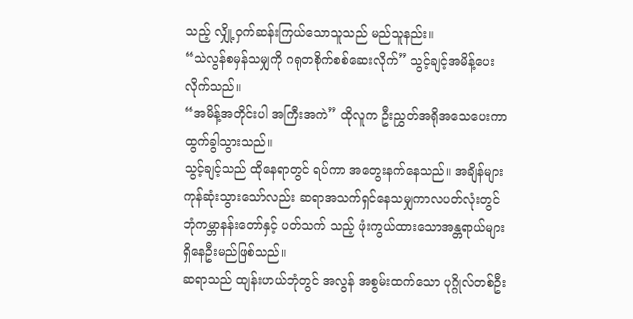သည့် လျှို့ဝှက်ဆန်းကြယ်သောသူသည် မည်သူနည်း။
“သဲလွန်စမှန်သမျှကို ဂရုတစိုက်စစ်ဆေးလိုက်” သွင့်ချင့်အမိန့်ပေးလိုက်သည်။
“အမိန့်အတိုင်းပါ အကြီးအကဲ” ထိုလူက ဦးညွှတ်အရိုအသေပေးကာ ထွက်ခွါသွားသည်။
သွင့်ချင့်သည် ထိုနေရာတွင် ရပ်ကာ အတွေးနက်နေသည်။ အချိန်များကုန်ဆုံးသွားသော်လည်း ဆရာအသက်ရှင်နေသမျှကာလပတ်လုံးတွင် ဘုံကမ္ဘာနန်းတော်နှင့် ပတ်သက် သည့် ဖုံးကွယ်ထားသောအန္တရာယ်များ ရှိနေဦးမည်ဖြစ်သည်။
ဆရာသည် ထျန်းဟယ်ဘုံတွင် အလွန် အစွမ်းထက်သော ပုဂ္ဂိုလ်တစ်ဦး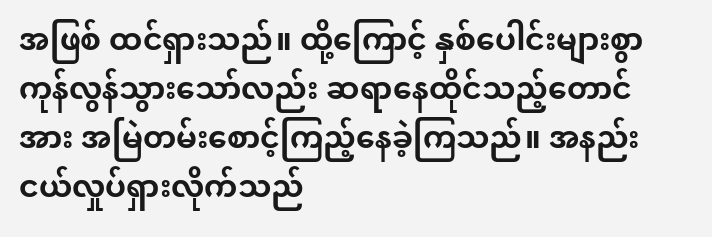အဖြစ် ထင်ရှားသည်။ ထို့ကြောင့် နှစ်ပေါင်းများစွာ ကုန်လွန်သွားသော်လည်း ဆရာနေထိုင်သည့်တောင်အား အမြဲတမ်းစောင့်ကြည့်နေခဲ့ကြသည်။ အနည်းငယ်လှုပ်ရှားလိုက်သည်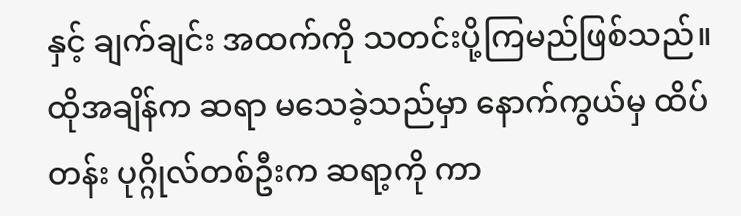နှင့် ချက်ချင်း အထက်ကို သတင်းပို့ကြမည်ဖြစ်သည်။ ထိုအချိန်က ဆရာ မသေခဲ့သည်မှာ နောက်ကွယ်မှ ထိပ်တန်း ပုဂ္ဂိုလ်တစ်ဦးက ဆရာ့ကို ကာ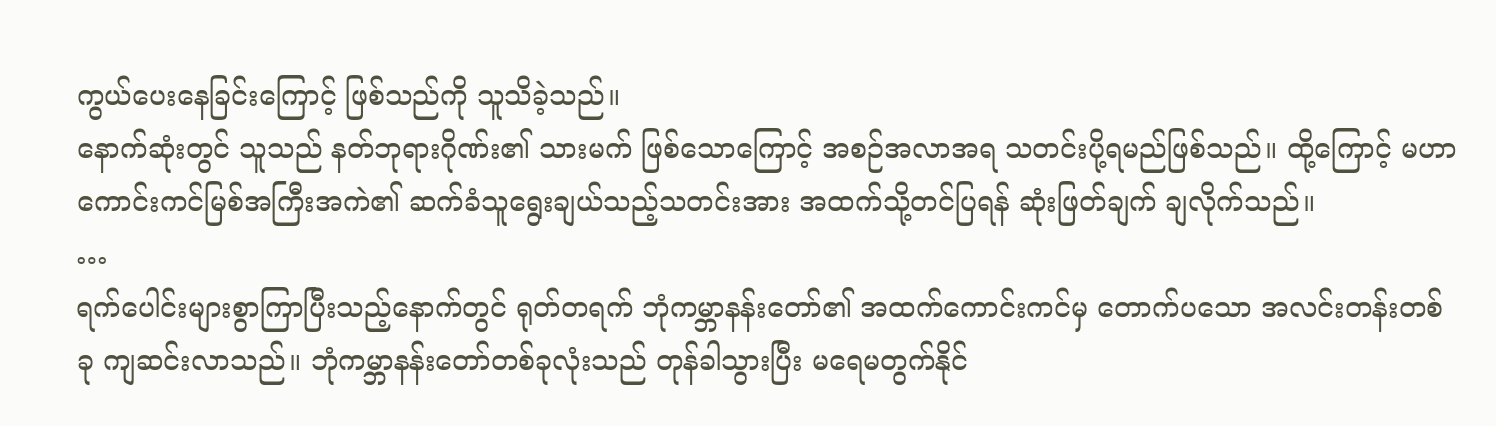ကွယ်ပေးနေခြင်းကြောင့် ဖြစ်သည်ကို သူသိခဲ့သည်။
နောက်ဆုံးတွင် သူသည် နတ်ဘုရားဂိုဏ်း၏ သားမက် ဖြစ်သောကြောင့် အစဉ်အလာအရ သတင်းပို့ရမည်ဖြစ်သည်။ ထို့ကြောင့် မဟာကောင်းကင်မြစ်အကြီးအကဲ၏ ဆက်ခံသူရွေးချယ်သည့်သတင်းအား အထက်သို့တင်ပြရန် ဆုံးဖြတ်ချက် ချလိုက်သည်။
…
ရက်ပေါင်းများစွာကြာပြီးသည့်နောက်တွင် ရုတ်တရက် ဘုံကမ္ဘာနန်းတော်၏ အထက်ကောင်းကင်မှ တောက်ပသော အလင်းတန်းတစ်ခု ကျဆင်းလာသည်။ ဘုံကမ္ဘာနန်းတော်တစ်ခုလုံးသည် တုန်ခါသွားပြီး မရေမတွက်နိုင်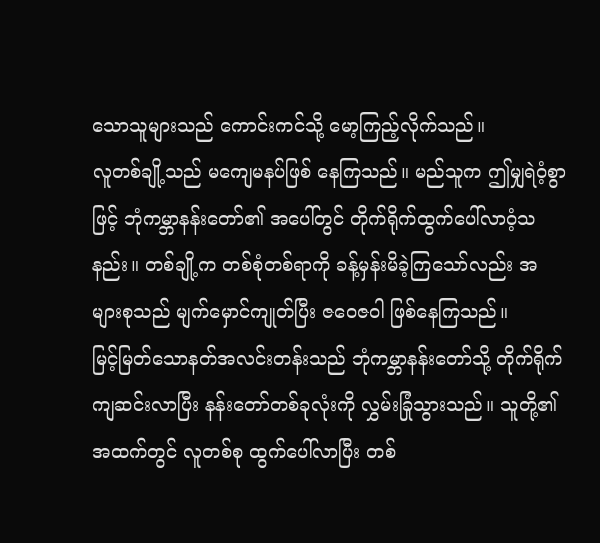သောသူများသည် ကောင်းကင်သို့ မော့ကြည့်လိုက်သည်။
လူတစ်ချို့သည် မကျေမနပ်ဖြစ် နေကြသည်။ မည်သူက ဤမျှရဲဝံ့စွာဖြင့် ဘုံကမ္ဘာနန်းတော်၏ အပေါ်တွင် တိုက်ရိုက်ထွက်ပေါ်လာဝံ့သနည်း။ တစ်ချို့က တစ်စုံတစ်ရာကို ခန့်မှန်းမိခဲ့ကြသော်လည်း အများစုသည် မျက်မှောင်ကျုတ်ပြီး ဇဝေဇဝါ ဖြစ်နေကြသည်။
မြင့်မြတ်သောနတ်အလင်းတန်းသည် ဘုံကမ္ဘာနန်းတော်သို့ တိုက်ရိုက်ကျဆင်းလာပြီး နန်းတော်တစ်ခုလုံးကို လွှမ်းခြုံသွားသည်။ သူတို့၏အထက်တွင် လူတစ်စု ထွက်ပေါ်လာပြီး တစ်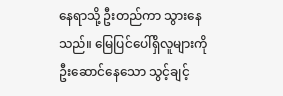နေရာသို့ ဦးတည်ကာ သွားနေသည်။ မြေပြင်ပေါ်ရှိလူများကို ဦးဆောင်နေသော သွင့်ချင့်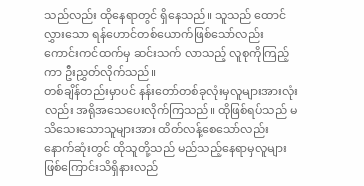သည်လည်း ထိုနေရာတွင် ရှိနေသည်။ သူသည် ထောင်လွှားသော ရန်ဟောင်တစ်ယောက်ဖြစ်သော်လည်း ကောင်းကင်ထက်မှ ဆင်းသက် လာသည့် လူစုကိုကြည့်ကာ ဦးညွှတ်လိုက်သည်။
တစ်ချိန်တည်းမှာပင် နန်းတော်တစ်ခုလုံးမှလူများအားလုံးလည်း အရိုအသေပေးလိုက်ကြသည်။ ထိုဖြစ်ရပ်သည် မသိသေးသောသူများအား ထိတ်လန့်စေသော်လည်း နောက်ဆုံးတွင် ထိုသူတို့သည် မည်သည့်နေရာမှလူများ ဖြစ်ကြောင်းသိရှိနားလည်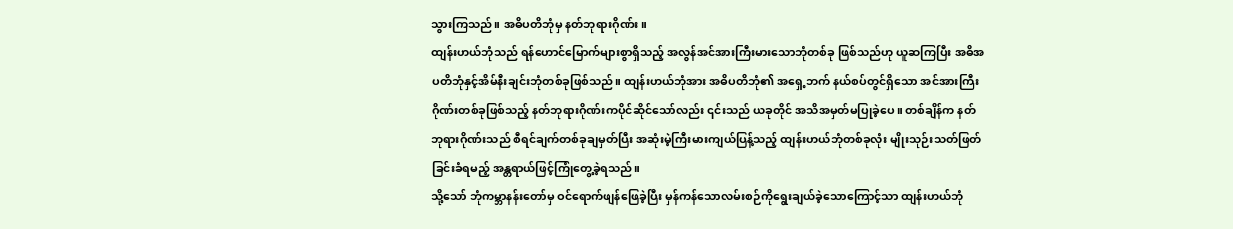သွားကြသည်။ အဓိပတိဘုံမှ နတ်ဘုရားဂိုဏ်း။
ထျန်းဟယ်ဘုံသည် ရန်ဟောင်မြောက်များစွာရှိသည့် အလွန်အင်အားကြီးမားသောဘုံတစ်ခု ဖြစ်သည်ဟု ယူဆကြပြီး အဓိအပတိဘုံနှင့်အိမ်နီးချင်းဘုံတစ်ခုဖြစ်သည်။ ထျန်းဟယ်ဘုံအား အဓိပတိဘုံ၏ အရှေ့ဘက် နယ်စပ်တွင်ရှိသော အင်အားကြီးဂိုဏ်းတစ်ခုဖြစ်သည့် နတ်ဘုရားဂိုဏ်းကပိုင်ဆိုင်သော်လည်း ၎င်းသည် ယခုတိုင် အသိအမှတ်မပြုခဲ့ပေ။ တစ်ချိန်က နတ်ဘုရားဂိုဏ်းသည် စီရင်ချက်တစ်ခုချမှတ်ပြီး အဆုံးမဲ့ကြီးမားကျယ်ပြန့်သည့် ထျန်းဟယ်ဘုံတစ်ခုလုံး မျိုးသုဉ်းသတ်ဖြတ်ခြင်းခံရမည့် အန္တရာယ်ဖြင့်ကြုံတွေ့ခဲ့ရသည်။
သို့သော် ဘုံကမ္ဘာနန်းတော်မှ ဝင်ရောက်ဖျန်ဖြေခဲ့ပြီး မှန်ကန်သောလမ်းစဉ်ကိုရွေးချယ်ခဲ့သောကြောင့်သာ ထျန်းဟယ်ဘုံ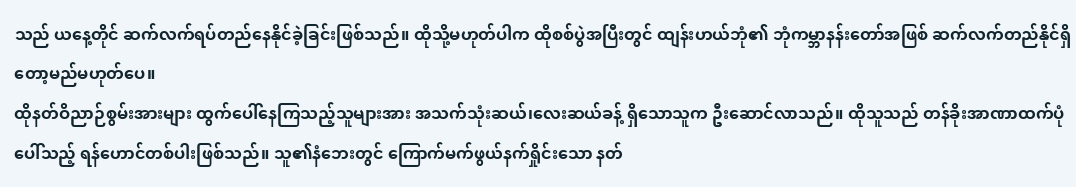သည် ယနေ့တိုင် ဆက်လက်ရပ်တည်နေနိုင်ခဲ့ခြင်းဖြစ်သည်။ ထိုသို့မဟုတ်ပါက ထိုစစ်ပွဲအပြီးတွင် ထျန်းဟယ်ဘုံ၏ ဘုံကမ္ဘာနန်းတော်အဖြစ် ဆက်လက်တည်နိုင်ရှိတော့မည်မဟုတ်ပေ။
ထိုနတ်ဝိညာဉ်စွမ်းအားများ ထွက်ပေါ်နေကြသည့်သူများအား အသက်သုံးဆယ်၊လေးဆယ်ခန့် ရှိသောသူက ဦးဆောင်လာသည်။ ထိုသူသည် တန်ခိုးအာဏာထက်ပုံပေါ်သည့် ရန်ဟောင်တစ်ပါးဖြစ်သည်။ သူ၏နံဘေးတွင် ကြောက်မက်ဖွယ်နက်ရှိုင်းသော နတ်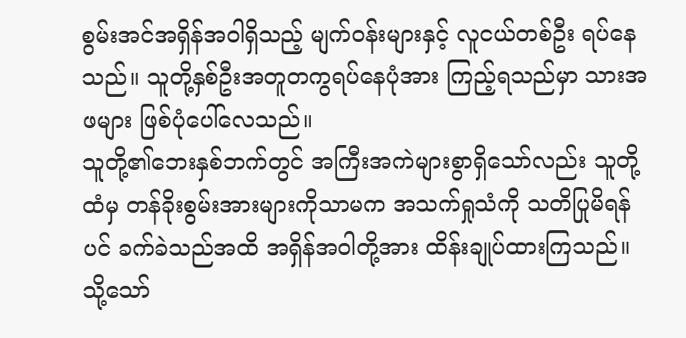စွမ်းအင်အရှိန်အဝါရှိသည့် မျက်ဝန်းများနှင့် လူငယ်တစ်ဦး ရပ်နေသည်။ သူတို့နှစ်ဦးအတူတကွရပ်နေပုံအား ကြည့်ရသည်မှာ သားအဖများ ဖြစ်ပုံပေါ်လေသည်။
သူတို့၏ဘေးနှစ်ဘက်တွင် အကြီးအကဲများစွာရှိသော်လည်း သူတို့ထံမှ တန်ခိုးစွမ်းအားများကိုသာမက အသက်ရှုသံကို သတိပြုမိရန်ပင် ခက်ခဲသည်အထိ အရှိန်အဝါတို့အား ထိန်းချုပ်ထားကြသည်။ သို့သော်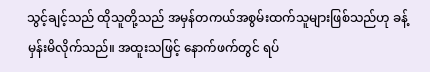သွင့်ချင့်သည် ထိုသူတို့သည် အမှန်တကယ်အစွမ်းထက်သူများဖြစ်သည်ဟု ခန့်မှန်းမိလိုက်သည်။ အထူးသဖြင့် နောက်ဖက်တွင် ရပ်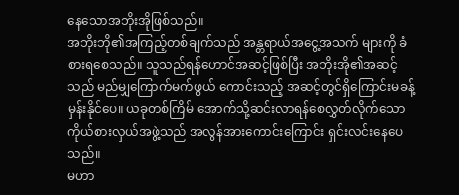နေသောအဘိုးအိုဖြစ်သည်။
အဘိုးဘို၏အကြည့်တစ်ချက်သည် အန္တရာယ်အငွေ့အသက် များကို ခံစားရစေသည်။ သူသည်ရန်ဟောင်အဆင့်ဖြစ်ပြီး အဘိုးအို၏အဆင့်သည် မည်မျှကြောက်မက်ဖွယ် ကောင်းသည့် အဆင့်တွင်ရှိကြောင်းမခန့်မှန်းနိုင်ပေ။ ယခုတစ်ကြိမ် အောက်သို့ဆင်းလာရန်စေလွှတ်လိုက်သော ကိုယ်စားလှယ်အဖွဲ့သည် အလွန်အားကောင်းကြောင်း ရှင်းလင်းနေပေသည်။
မဟာ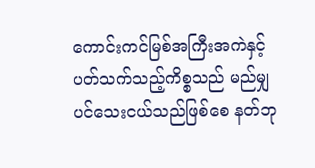ကောင်းကင်မြစ်အကြီးအကဲနှင့်ပတ်သက်သည့်ကိစ္စသည် မည်မျှပင်သေးငယ်သည်ဖြစ်စေ နတ်ဘု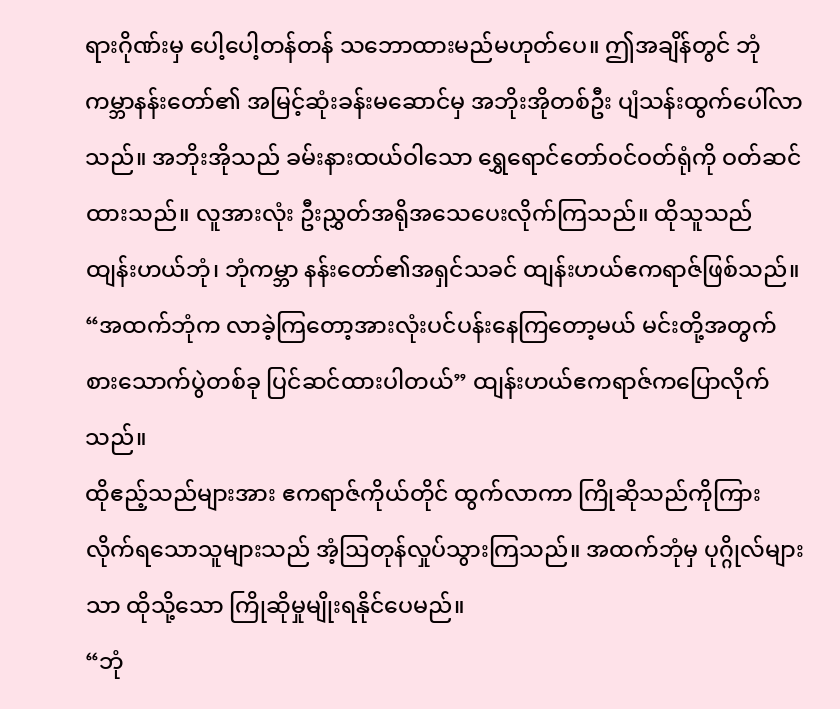ရားဂိုဏ်းမှ ပေါ့ပေါ့တန်တန် သဘောထားမည်မဟုတ်ပေ။ ဤအချိန်တွင် ဘုံကမ္ဘာနန်းတော်၏ အမြင့်ဆုံးခန်းမဆောင်မှ အဘိုးအိုတစ်ဦး ပျံသန်းထွက်ပေါ်လာသည်။ အဘိုးအိုသည် ခမ်းနားထယ်ဝါသော ရွှေရောင်တော်ဝင်ဝတ်ရုံကို ဝတ်ဆင်ထားသည်။ လူအားလုံး ဦးညွှတ်အရိုအသေပေးလိုက်ကြသည်။ ထိုသူသည် ထျန်းဟယ်ဘုံ၊ ဘုံကမ္ဘာ နန်းတော်၏အရှင်သခင် ထျန်းဟယ်ဧကရာဇ်ဖြစ်သည်။
“အထက်ဘုံက လာခဲ့ကြတော့အားလုံးပင်ပန်းနေကြတော့မယ် မင်းတို့အတွက် စားသောက်ပွဲတစ်ခု ပြင်ဆင်ထားပါတယ်” ထျန်းဟယ်ဧကရာဇ်ကပြောလိုက်သည်။
ထိုဧည့်သည်များအား ဧကရာဇ်ကိုယ်တိုင် ထွက်လာကာ ကြိုဆိုသည်ကိုကြားလိုက်ရသောသူများသည် အံ့ဩတုန်လှုပ်သွားကြသည်။ အထက်ဘုံမှ ပုဂ္ဂိုလ်များသာ ထိုသို့သော ကြိုဆိုမှုမျိုးရနိုင်ပေမည်။
“ဘုံ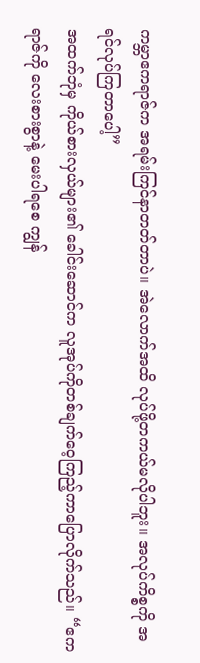ကမ္ဘာဧကရာဇ်က အရမ်းကြင်နာတတ်တာပဲ။ အဲလောက်အထိ လုပ်ဖို့တကယ်မလိုပါဘူး။ အလုပ်ကိစ္စကို အရင်လုပ်ကြတာပေါ့”
အထက်ဘုံမှ ကိုယ်စားလှယ်များ၏ ခေါင်းဆောင်က လူအုပ်ကိုတစ်ချက်ဝေ့ကြည့်ကာပြောလိုက်သည်။ “ဧကရာဇ်ကို လေးစားစွာနဲ့ မေးပါရစေ ကျွန်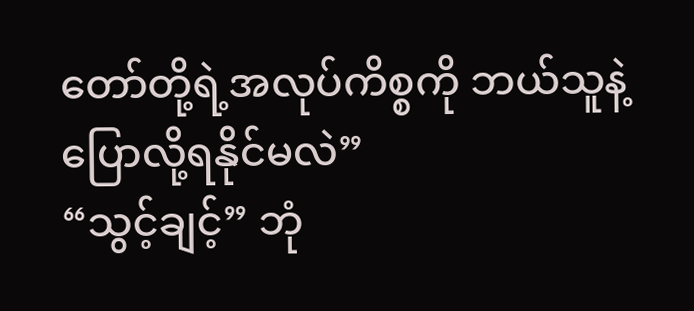တော်တို့ရဲ့အလုပ်ကိစ္စကို ဘယ်သူနဲ့ပြောလို့ရနိုင်မလဲ”
“သွင့်ချင့်” ဘုံ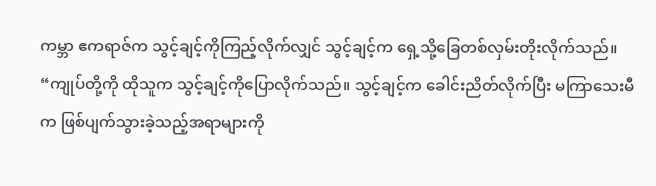ကမ္ဘာ ဧကရာဇ်က သွင့်ချင့်ကိုကြည့်လိုက်လျှင် သွင့်ချင့်က ရှေ့သို့ခြေတစ်လှမ်းတိုးလိုက်သည်။
“ကျုပ်တို့ကို ထိုသူက သွင့်ချင့်ကိုပြောလိုက်သည်။ သွင့်ချင့်က ခေါင်းညိတ်လိုက်ပြီး မကြာသေးမီက ဖြစ်ပျက်သွားခဲ့သည့်အရာများကို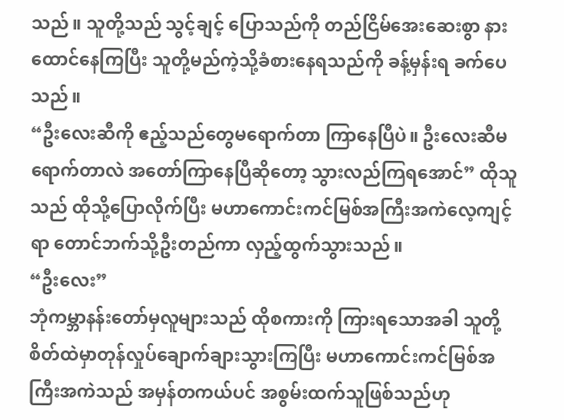သည်။ သူတို့သည် သွင့်ချင့် ပြောသည်ကို တည်ငြိမ်အေးဆေးစွာ နားထောင်နေကြပြီး သူတို့မည်ကဲ့သို့ခံစားနေရသည်ကို ခန့်မှန်းရ ခက်ပေသည်။
“ဦးလေးဆီကို ဧည့်သည်တွေမရောက်တာ ကြာနေပြီပဲ။ ဦးလေးဆီမရောက်တာလဲ အတော်ကြာနေပြီဆိုတော့ သွားလည်ကြရအောင်” ထိုသူသည် ထိုသို့ပြောလိုက်ပြီး မဟာကောင်းကင်မြစ်အကြီးအကဲလေ့ကျင့်ရာ တောင်ဘက်သို့ဦးတည်ကာ လှည့်ထွက်သွားသည်။
“ဦးလေး”
ဘုံကမ္ဘာနန်းတော်မှလူများသည် ထိုစကားကို ကြားရသောအခါ သူတို့စိတ်ထဲမှာတုန်လှုပ်ချောက်ချားသွားကြပြီး မဟာကောင်းကင်မြစ်အကြီးအကဲသည် အမှန်တကယ်ပင် အစွမ်းထက်သူဖြစ်သည်ဟု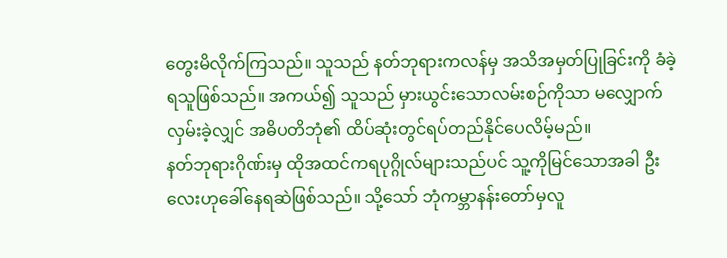တွေးမိလိုက်ကြသည်။ သူသည် နတ်ဘုရားကလန်မှ အသိအမှတ်ပြုခြင်းကို ခံခဲ့ရသူဖြစ်သည်။ အကယ်၍ သူသည် မှားယွင်းသောလမ်းစဉ်ကိုသာ မလျှောက်လှမ်းခဲ့လျှင် အဓိပတိဘုံ၏ ထိပ်ဆုံးတွင်ရပ်တည်နိုင်ပေလိမ့်မည်။
နတ်ဘုရားဂိုဏ်းမှ ထိုအထင်ကရပုဂ္ဂိုလ်များသည်ပင် သူ့ကိုမြင်သောအခါ ဦးလေးဟုခေါ်နေရဆဲဖြစ်သည်။ သို့သော် ဘုံကမ္ဘာနန်းတော်မှလူ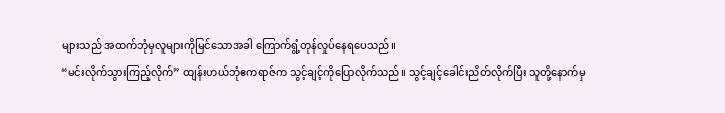များသည် အထက်ဘုံမှလူများကိုမြင်သောအခါ ကြောက်ရွံ့တုန်လှုပ်နေရပေသည်။
“မင်းလိုက်သွားကြည့်လိုက်” ထျန်းဟယ်ဘုံဧကရာဇ်က သွင့်ချင့်ကိုပြောလိုက်သည်။ သွင့်ချင့်ခေါင်းညိတ်လိုက်ပြီး သူတို့နောက်မှ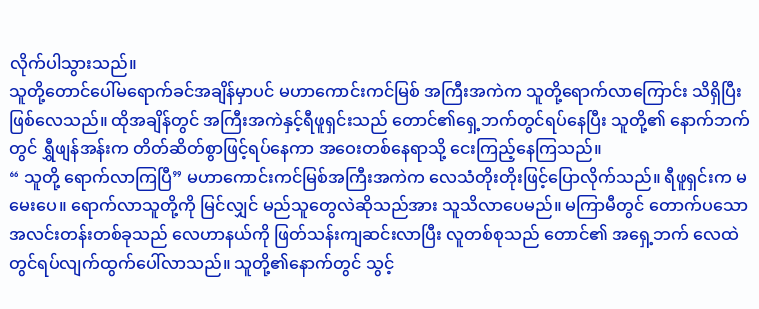လိုက်ပါသွားသည်။
သူတို့တောင်ပေါ်မရောက်ခင်အချိန်မှာပင် မဟာကောင်းကင်မြစ် အကြီးအကဲက သူတို့ရောက်လာကြောင်း သိရှိပြီးဖြစ်လေသည်။ ထိုအချိန်တွင် အကြီးအကဲနှင့်ရီဖူရှင်းသည် တောင်၏ရှေ့ဘက်တွင်ရပ်နေပြီး သူတို့၏ နောက်ဘက်တွင် ရွှီဖျန်အန်းက တိတ်ဆိတ်စွာဖြင့်ရပ်နေကာ အဝေးတစ်နေရာသို့ ငေးကြည့်နေကြသည်။
“ သူတို့ ရောက်လာကြပြီ” မဟာကောင်းကင်မြစ်အကြီးအကဲက လေသံတိုးတိုးဖြင့်ပြောလိုက်သည်။ ရီဖူရှင်းက မမေးပေ။ ရောက်လာသူတို့ကို မြင်လျှင် မည်သူတွေလဲဆိုသည်အား သူသိလာပေမည်။ မကြာမီတွင် တောက်ပသော အလင်းတန်းတစ်ခုသည် လေဟာနယ်ကို ဖြတ်သန်းကျဆင်းလာပြီး လူတစ်စုသည် တောင်၏ အရှေ့ဘက် လေထဲတွင်ရပ်လျက်ထွက်ပေါ်လာသည်။ သူတို့၏နောက်တွင် သွင့်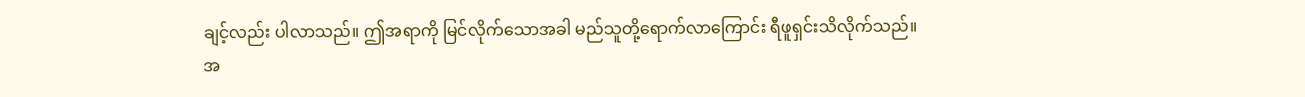ချင့်လည်း ပါလာသည်။ ဤအရာကို မြင်လိုက်သောအခါ မည်သူတို့ရောက်လာကြောင်း ရီဖူရှင်းသိလိုက်သည်။
အ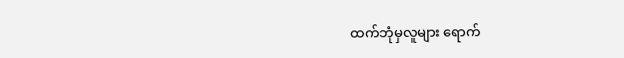ထက်ဘုံမှလူများ ရောက်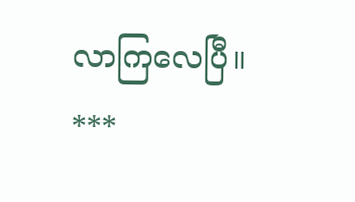လာကြလေပြီ။
***